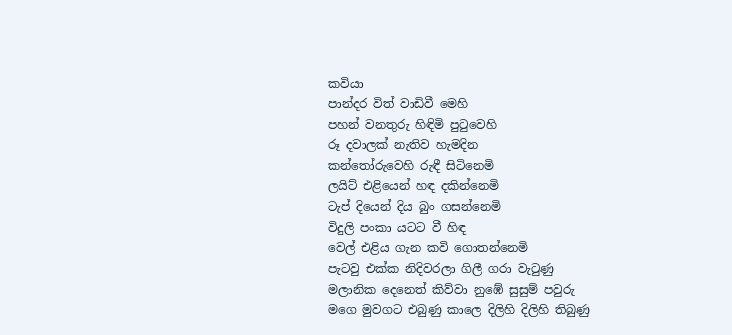කවියා
පාන්දර විත් වාඩිවී මෙහි
පහන් වනතුරු හිඳිමි පුටුවෙහි
රූ දවාලක් නැතිව හැමදින
කන්තෝරුවෙහි රුඳී සිටිනෙමි
ලයිට් එළියෙන් හඳ දකින්නෙමි
ටැප් දියෙන් දිය බුං ගසන්නෙමි
විදුලි පංකා යටට වී හිඳ
වෙල් එළිය ගැන කවි ගොතන්නෙමි
පැටවු එක්ක නිදිවරලා ගිලී ගරා වැටුණු
මලානික දෙනෙත් කිව්වා නුඹේ සුසුම් පවුරු
මගෙ මුවගට එබුණු කාලෙ දිලිහි දිලිහි තිබුණු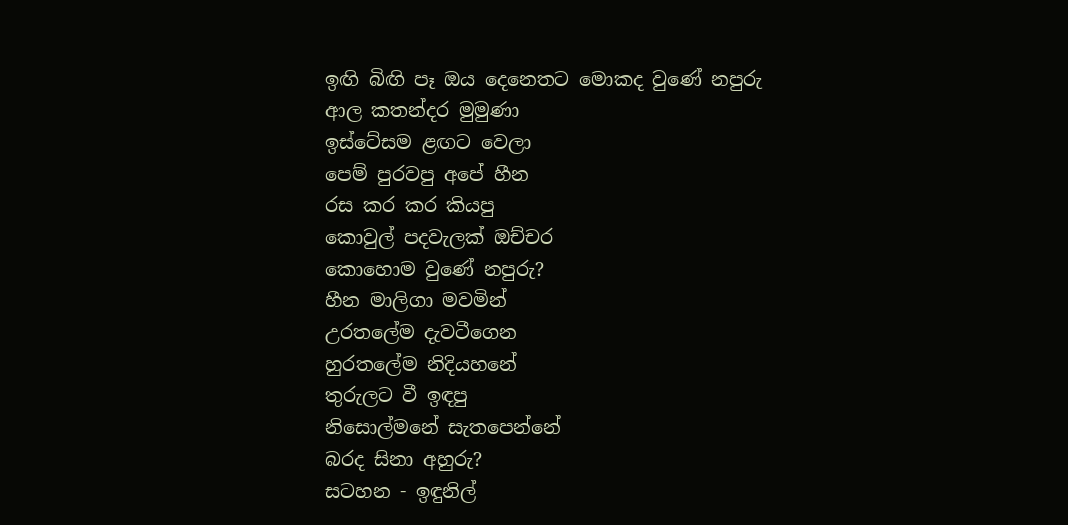ඉඟි බිඟි පෑ ඔය දෙනෙතට මොකද වුණේ නපුරු
ආල කතන්දර මුමුණා
ඉස්ටේසම ළඟට වෙලා
පෙම් පුරවපු අපේ හීන
රස කර කර කියපු
කොවුල් පදවැලක් ඔච්චර
කොහොම වුණේ නපුරු?
හීන මාලිගා මවමින්
උරතලේම දැවටීගෙන
හුරතලේම නිදියහනේ
තුරුලට වී ඉඳපු
නිසොල්මනේ සැතපෙන්නේ
බරද සිනා අහුරු?
සටහන - ඉඳුනිල්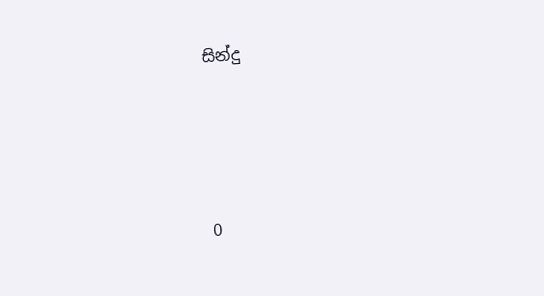සින්දු




0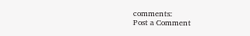comments:
Post a Comment